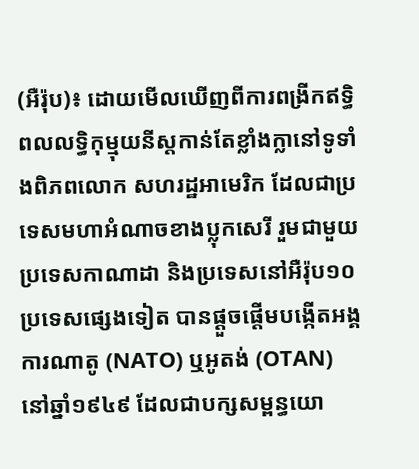(អឺរ៉ុប)៖ ដោយមើលឃើញពីការពង្រីកឥទ្ធិពលលទ្ធិកុម្មុយនីស្តកាន់តែខ្លាំងក្លានៅទូទាំងពិភពលោក សហរដ្ឋអាមេរិក ដែលជាប្រទេសមហាអំណាចខាងប្លុកសេរី រួមជាមួយប្រទេសកាណាដា និងប្រទេសនៅអឺរ៉ុប១០ប្រទេសផ្សេងទៀត បានផ្ដួចផ្ដើមបង្កើតអង្គការណាតូ (NATO) ឬអូតង់ (OTAN) នៅឆ្នាំ១៩៤៩ ដែលជាបក្សសម្ពន្ធយោ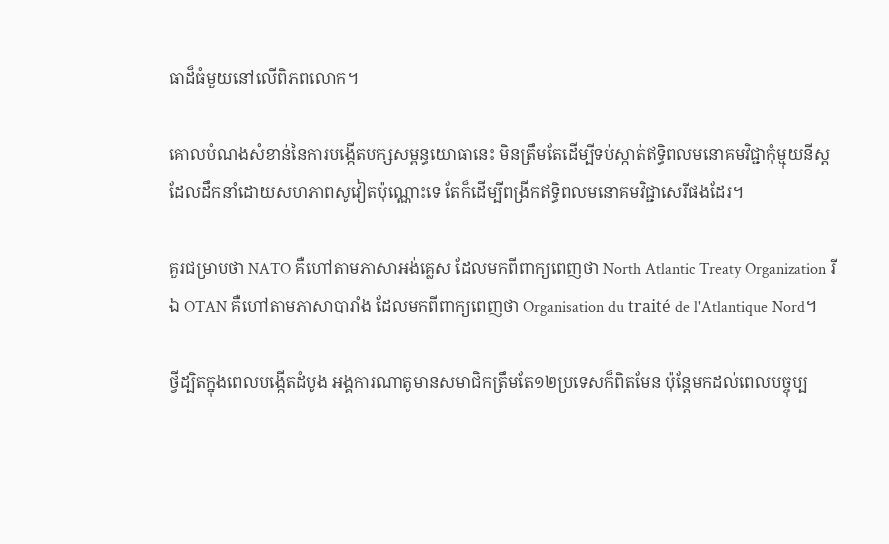ធាដ៏ធំមួយនៅលើពិភពលោក។

គោលបំណងសំខាន់នៃការបង្កើតបក្សសម្ពន្ធយោធានេះ មិនត្រឹមតែដើម្បីទប់ស្កាត់ឥទ្ធិពលមនោគមវិជ្ជាកុំម្មុយនីស្ដដែលដឹកនាំដោយសហភាពសូវៀតប៉ុណ្ណោះទេ តែក៏ដើម្បីពង្រីកឥទ្ធិពលមនោគមវិជ្ជាសេរីផងដែរ។

គួរជម្រាបថា NATO គឺហៅតាមភាសាអង់គ្លេស ដែលមកពីពាក្យពេញថា North Atlantic Treaty Organization រីឯ OTAN គឺហៅតាមភាសាបារាំង ដែលមកពីពាក្យពេញថា Organisation du traité de l'Atlantique Nord។

ថ្វីដ្បិតក្នុងពេលបង្កើតដំបូង អង្គការណាតូមានសមាជិកត្រឹមតែ១២ប្រទេសក៏ពិតមែន ប៉ុន្តែមកដល់ពេលបច្ចុប្ប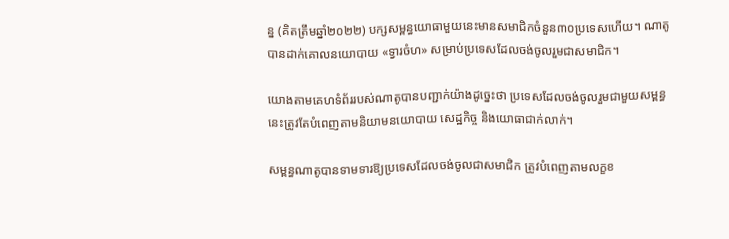ន្ន (គិតត្រឹមឆ្នាំ២០២២) បក្សសម្ពន្ធយោធាមួយនេះមានសមាជិកចំនួន៣០ប្រទេសហើយ។ ណាតូបានដាក់គោលនយោបាយ «ទ្វារចំហ» សម្រាប់ប្រទេសដែលចង់ចូលរួមជាសមាជិក។

យោងតាមគេហទំព័ររបស់ណាតូបានបញ្ជាក់យ៉ាងដូច្នេះថា ប្រទេសដែលចង់ចូលរួមជាមួយសម្ពន្ធនេះត្រូវតែបំពេញតាមនិយាមនយោបាយ សេដ្ឋកិច្ច និងយោធាជាក់លាក់។

សម្ពន្ធណាតូបានទាមទារឱ្យប្រទេសដែលចង់ចូលជាសមាជិក ត្រូវបំពេញតាមលក្ខខ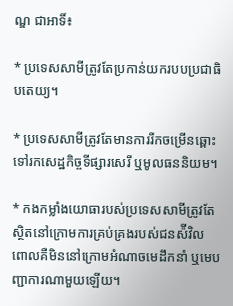ណ្ឌ ជាអាទិ៍៖

* ប្រទេសសាមីត្រូវតែប្រកាន់យករបបប្រជាធិបតេយ្យ។

* ប្រទេសសាមីត្រូវតែមានការរីកចម្រើនឆ្ពោះទៅរកសេដ្ឋកិច្ចទីផ្សារសេរី ឬមូលធននិយម។

* កងកម្លាំងយោធារបស់ប្រទេសសាមីត្រូវតែស្ថិតនៅក្រោមការគ្រប់គ្រងរបស់ជនស៉ីវិល ពោលគឺមិននៅក្រោមអំណាចមេដឹកនាំ ឬមេបញ្ជាការណាមួយឡើយ។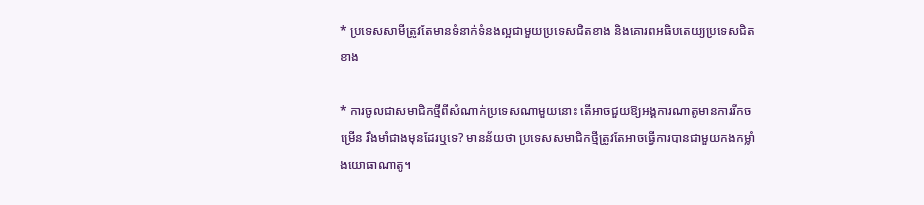* ប្រទេសសាមីត្រូវតែមានទំនាក់ទំនងល្អជាមួយប្រទេសជិតខាង និងគោរពអធិបតេយ្យប្រទេសជិតខាង

* ការចូលជាសមាជិកថ្មីពីសំណាក់ប្រទេសណាមួយនោះ តើអាចជួយឱ្យអង្គការណាតូមានការរីកចម្រើន រឹងមាំជាងមុនដែរឬទេ? មានន័យថា ប្រទេសសមាជិកថ្មីត្រូវតែអាចធ្វើការបានជាមួយកងកម្លាំងយោធាណាតូ។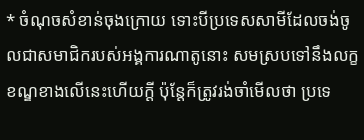* ចំណុចសំខាន់ចុងក្រោយ ទោះបីប្រទេសសាមីដែលចង់ចូលជាសមាជិករបស់អង្គការណាតូនោះ សមស្របទៅនឹងលក្ខខណ្ឌខាងលើនេះហើយក្ដី ប៉ុន្តែក៏ត្រូវរង់ចាំមើលថា ប្រទេ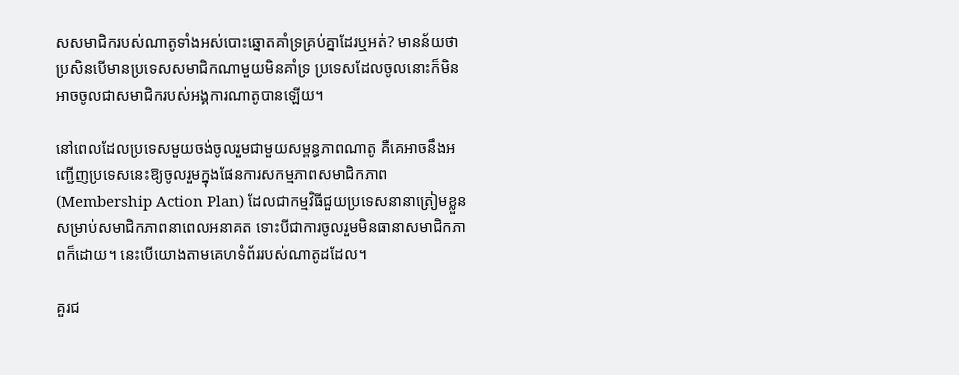សសមាជិករបស់ណាតូទាំងអស់បោះឆ្នោតគាំទ្រគ្រប់គ្នាដែរឬអត់? មានន័យថា ប្រសិនបើមានប្រទេសសមាជិកណាមួយមិនគាំទ្រ ប្រទេសដែលចូលនោះក៏មិនអាចចូលជាសមាជិករបស់អង្គការណាតូបានឡើយ។

នៅពេលដែលប្រទេសមួយចង់ចូលរួមជាមួយសម្ពន្ធភាពណាតូ គឺគេអាចនឹងអញ្ជើញប្រទេសនេះឱ្យចូលរួមក្នុងផែនការសកម្មភាពសមាជិកភាព (Membership Action Plan) ដែលជាកម្មវិធីជួយប្រទេសនានាត្រៀមខ្លួនសម្រាប់សមាជិកភាពនាពេលអនាគត ទោះបីជាការចូលរួមមិនធានាសមាជិកភាពក៏ដោយ។ នេះបើយោងតាមគេហទំព័ររបស់ណាតូដដែល។

គួរជ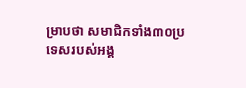ម្រាបថា សមាជិកទាំង៣០ប្រទេសរបស់អង្គ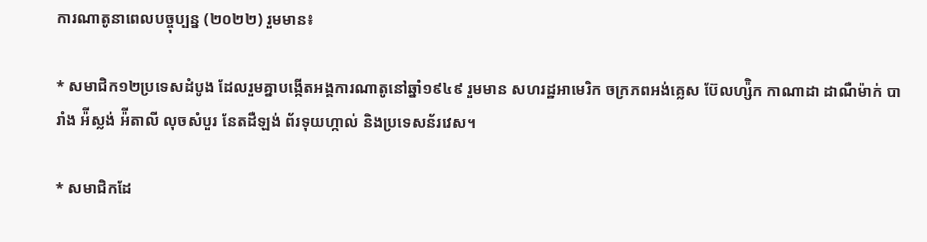ការណាតូនាពេលបច្ចុប្បន្ន (២០២២) រួមមាន៖

* សមាជិក១២ប្រទេសដំបូង ដែលរួមគ្នាបង្កើតអង្គការណាតូនៅឆ្នាំ១៩៤៩ រួមមាន សហរដ្ឋអាមេរិក ចក្រភពអង់គ្លេស ប៊ែលហ្ស៉ិក កាណាដា ដាណឺម៉ាក់ បារាំង អ៉ីស្លង់ អ៉ីតាលី លុចសំបួរ នែតដឺឡង់ ព័រទុយហ្កាល់ និងប្រទេសន័រវេស។

* សមាជិកដែ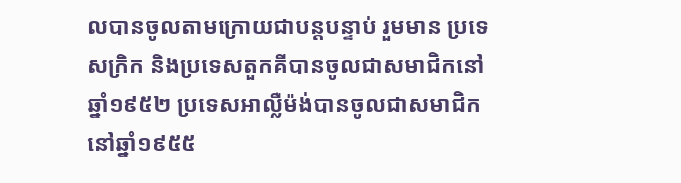លបានចូលតាមក្រោយជាបន្តបន្ទាប់ រួមមាន ប្រទេសក្រិក និងប្រទេសតួកគីបានចូលជាសមាជិកនៅឆ្នាំ១៩៥២ ប្រទេសអាល្លឺម៉ង់បានចូលជាសមាជិកនៅឆ្នាំ១៩៥៥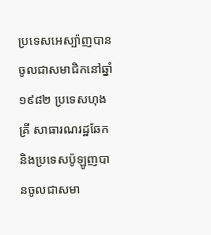ប្រទេសអេស្ប៉ាញបានចូលជាសមាជិកនៅឆ្នាំ១៩៨២ ប្រទេសហុងគ្រី សាធារណរដ្ឋឆែក និងប្រទេសប៉ូឡូញបានចូលជាសមា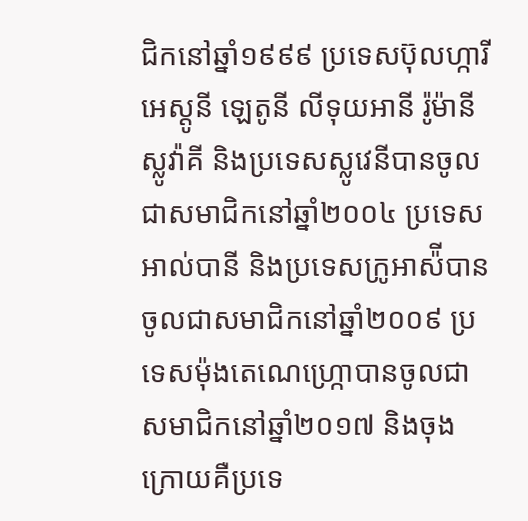ជិកនៅឆ្នាំ១៩៩៩ ប្រទេសប៊ុលហ្ការី អេស្តូនី ឡេតូនី លីទុយអានី រ៉ូម៉ានី ស្លូវ៉ាគី និងប្រទេសស្លូវេនីបានចូលជាសមាជិកនៅឆ្នាំ២០០៤ ប្រទេសអាល់បានី និងប្រទេសក្រូអាស៉ីបានចូលជាសមាជិកនៅឆ្នាំ២០០៩ ប្រទេសម៉ុងតេណេហ្ក្រោបានចូលជាសមាជិកនៅឆ្នាំ២០១៧ និងចុងក្រោយគឺប្រទេ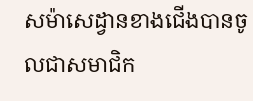សម៉ាសេដ្វានខាងជើងបានចូលជាសមាជិក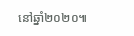នៅឆ្នាំ២០២០៕